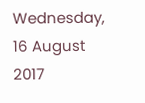Wednesday, 16 August 2017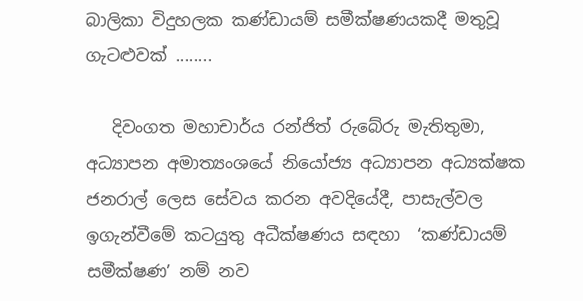බාලිකා විදුහලක කණ්ඩායම් සමීක්ෂණයකදී මතුවූ ගැටළුවක් ........

   දිවංගත මහාචාර්ය රන්ජිත් රුබේරු මැතිතුමා, අධ්‍යාපන අමාත්‍යංශයේ නියෝජ්‍ය අධ්‍යාපන අධ්‍යක්ෂක ජනරාල් ලෙස සේවය කරන අවදියේදී, පාසැල්වල ඉගැන්වීමේ කටයුතු අධීක්ෂණය සඳහා  ‘කණ්ඩායම් සමීක්ෂණ’ නම් නව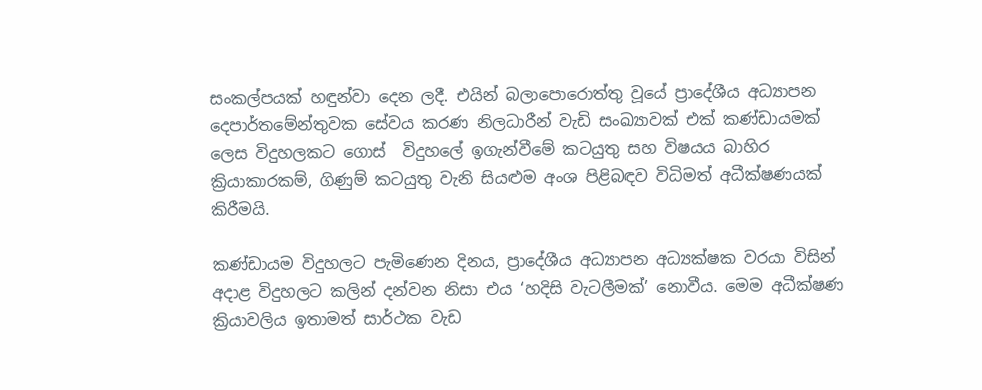සංකල්පයක් හඳුන්වා දෙන ලදී. එයින් බලාපොරොත්තු වූයේ ප්‍රාදේශීය අධ්‍යාපන දෙපාර්තමේන්තුවක සේවය කරණ නිලධාරීන් වැඩි සංඛ්‍යාවක් එක් කණ්ඩායමක් ලෙස විදුහලකට ගොස්  විදුහලේ ඉගැන්වීමේ කටයුතු සහ විෂයය බාහිර ක්‍රියාකාරකම්, ගිණුම් කටයුතු වැනි සියළුම අංශ පිළිබඳව විධිමත් අධීක්ෂණයක් කිරීමයි.

කණ්ඩායම විදුහලට පැමිණෙන දිනය, ප්‍රාදේශීය අධ්‍යාපන අධ්‍යක්ෂක වරයා විසින් අදාළ විදුහලට කලින් දන්වන නිසා එය ‘හදිසි වැටලීමක්’ නොවීය. මෙම අධීක්ෂණ ක්‍රියාවලිය ඉතාමත් සාර්ථක වැඩ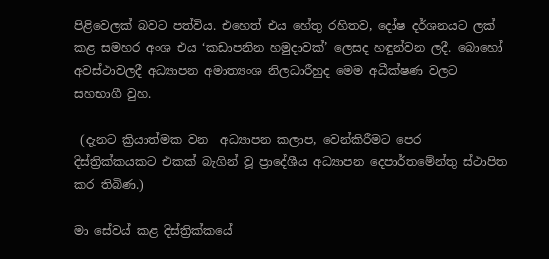පිළිවෙලක් බවට පත්විය. එහෙත් එය හේතු රහිතව, දෝෂ දර්ශනයට ලක් කළ සමහර අංශ එය ‘කඩාපනින හමුදාවක්’ ලෙසද හඳුන්වන ලදී. බොහෝ අවස්ථාවලදී අධ්‍යාපන අමාත්‍යංශ නිලධාරීහුද මෙම අධීක්ෂණ වලට සහභාගී වුහ.

 (දැනට ක්‍රියාත්මක වන  අධ්‍යාපන කලාප, වෙන්කිරීමට පෙර දිස්ත්‍රික්කයකට එකක් බැගින් වූ ප්‍රාදේශීය අධ්‍යාපන දෙපාර්තමේන්තු ස්ථාපිත කර තිබිණ.)

මා සේවය් කළ දිස්ත්‍රික්කයේ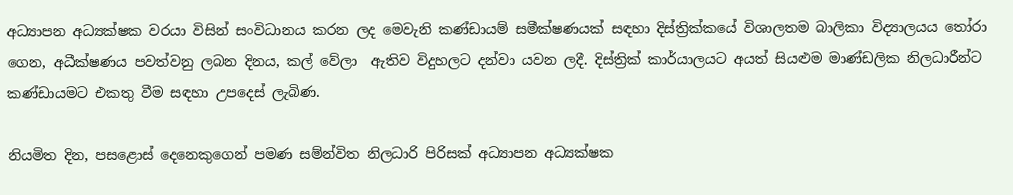අධ්‍යාපන අධ්‍යක්ෂක වරයා විසින් සංවිධානය කරන ලද මෙවැනි කණ්ඩායම් සමීක්ෂණයක් සඳහා දිස්ත්‍රික්කයේ විශාලතම බාලිකා විද්‍යාලයය තෝරා ගෙන, අධීක්ෂණය පවත්වනු ලබන දිනය, කල් වේලා  ඇතිව විදුහලට දන්වා යවන ලදී. දිස්ත්‍රික් කාර්යාලයට අයත් සියළුම මාණ්ඩලික නිලධාරීන්ට  කණ්ඩායමට එකතු වීම සඳහා උපදෙස් ලැබිණ.

නියමිත දින, පසළොස් දෙනෙකුගෙන් පමණ සම්න්විත නිලධාරි පිරිසක් අධ්‍යාපන අධ්‍යක්ෂක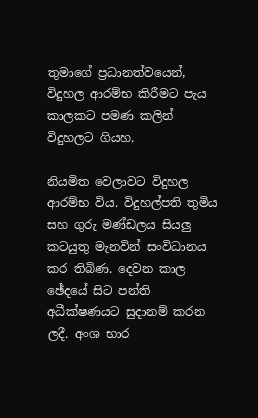තුමාගේ ප්‍රධානත්වයෙන්, විදුහල ආරම්භ කිරීමට පැය කාලකට පමණ කලින් විදුහලට ගියහ.

නියමිත වෙලාවට විදුහල ආරම්භ විය. විදුහල්පති තුමිය සහ ගුරු මණ්ඩලය සියලු කටයුතු මැනවින් සංවිධානය කර තිබිණ. දෙවන කාල ඡේදයේ සිට පන්ති අධීක්ෂණයට සුදානම් කරන ලදී. අංශ භාර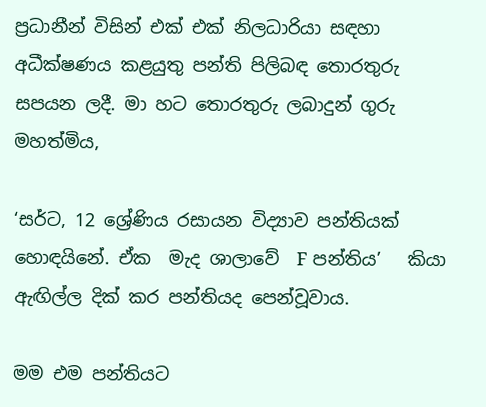ප්‍රධානීන් විසින් එක් එක් නිලධාරියා සඳහා අධීක්ෂණය කළයුතු පන්ති පිලිබඳ තොරතුරු සපයන ලදී. මා හට තොරතුරු ලබාදුන් ගුරු මහත්මිය,

‘සර්ට, 12 ශ්‍රේණිය රසායන විද්‍යාව පන්තියක් හොඳයිනේ. ඒක  මැද ශාලාවේ  F පන්තිය’   කියා ඇඟිල්ල දික් කර පන්තියද පෙන්වූවාය.

මම එම පන්තියට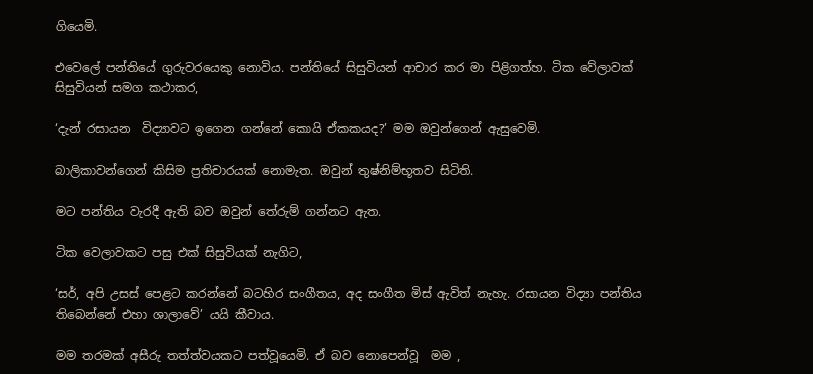ගියෙමි.

එවෙලේ පන්තියේ ගුරුවරයෙකු නොවිය. පන්තියේ සිසුවියන් ආචාර කර මා පිළිගත්හ. ටික වේලාවක් සිසුවියන් සමග කථාකර,

‘දැන් රසායන  විද්‍යාවට ඉගෙන ගන්නේ කොයි ඒකකයද?’ මම ඔවුන්ගෙන් ඇසුවෙමි.

බාලිකාවන්ගෙන් කිසිම ප්‍රතිචාරයක් නොමැත. ඔවුන් තුෂ්නිම්භූතව සිටිති.

මට පන්තිය වැරදී ඇති බව ඔවුන් තේරුම් ගන්නට ඇත.

ටික වෙලාවකට පසු එක් සිසුවියක් නැගිට,

‘සර්, අපි උසස් පෙළට කරන්නේ බටහිර සංගීතය, අද සංගීත මිස් ඇවිත් නැහැ. රසායන විද්‍යා පන්තිය තිබෙන්නේ එහා ශාලාවේ’ යයි කීවාය.

මම තරමක් අසීරු තත්ත්වයකට පත්වූයෙමි. ඒ බව නොපෙන්වූ  මම ,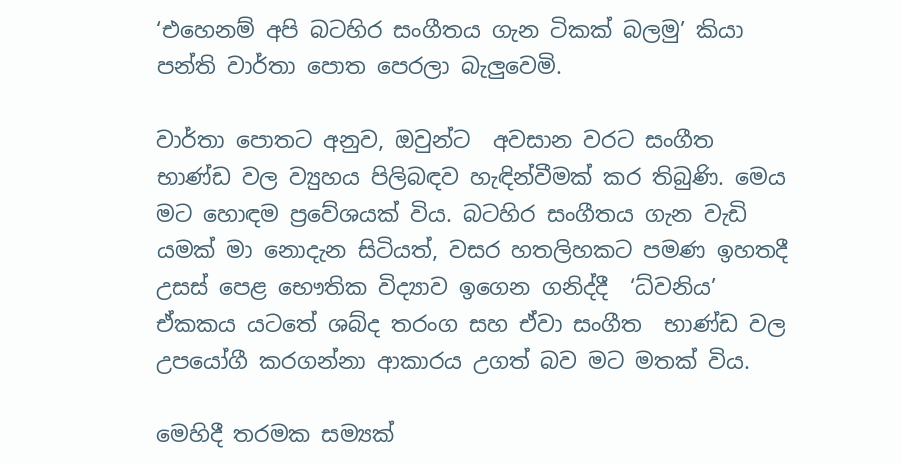‘එහෙනම් අපි බටහිර සංගීතය ගැන ටිකක් බලමු’ කියා පන්ති වාර්තා පොත පෙරලා බැලුවෙමි.

වාර්තා පොතට අනුව, ඔවුන්ට  අවසාන වරට සංගීත භාණ්ඩ වල ව්‍යුහය පිලිබඳව හැඳින්වීමක් කර තිබුණි. මෙය මට හොඳම ප්‍රවේශයක් විය. බටහිර සංගීතය ගැන වැඩි යමක්‌ මා නොදැන සිටියත්, වසර හතලිහකට පමණ ඉහතදී උසස් පෙළ භෞතික විද්‍යාව ඉගෙන ගනිද්දී  ‘ධ්වනිය’ ඒකකය යටතේ ශබ්ද තරංග සහ ඒවා සංගීත  භාණ්ඩ වල උපයෝගී කරගන්නා ආකාරය උගත් බව මට මතක් විය.

මෙහිදී තරමක සම්‍යක්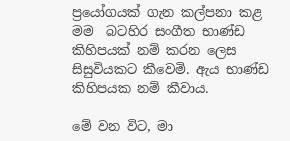ප්‍රයෝගයක් ගැන කල්පනා කළ මම  බටහිර සංගීත භාණ්ඩ කිහිපයක් නම් කරන ලෙස සිසුවියකට කීවෙමි. ඇය භාණ්ඩ කිහිපයක නම් කීවාය.

මේ වන විට, මා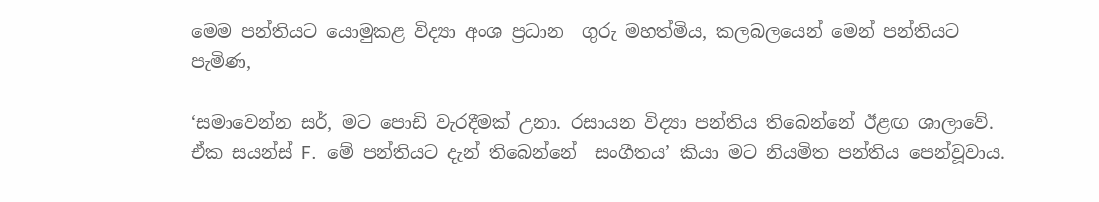මෙම පන්තියට යොමුකළ විද්‍යා අංශ ප්‍රධාන  ගුරු මහත්මිය, කලබලයෙන් මෙන් පන්තියට පැමිණ,

‘සමාවෙන්න සර්, මට පොඩි වැරදීමක් උනා. රසායන විද්‍යා පන්තිය තිබෙන්නේ ඊළඟ ශාලාවේ. ඒක සයන්ස් F.  මේ පන්තියට දැන් තිබෙන්නේ  සංගීතය’ කියා මට නියමිත පන්තිය පෙන්වූවාය.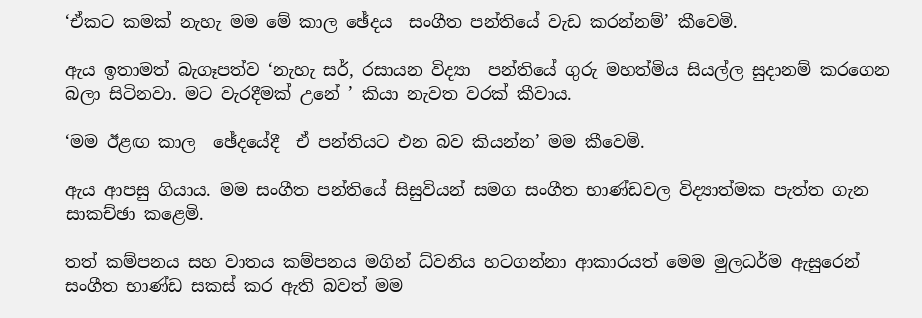‘ඒකට කමක් නැහැ මම මේ කාල ඡේදය  සංගීත පන්තියේ වැඩ කරන්නම්’ කීවෙමි.

ඇය ඉතාමත් බැගෑපත්ව ‘නැහැ සර්, රසායන විද්‍යා  පන්තියේ ගුරු මහත්මිය සියල්ල සුදානම් කරගෙන බලා සිටිනවා. මට වැරදීමක් උනේ ’ කියා නැවත වරක් කීවාය.

‘මම ඊළඟ කාල  ඡේදයේදී  ඒ පන්තියට එන බව කියන්න’ මම කීවෙමි.

ඇය ආපසු ගියාය. මම සංගීත පන්තියේ සිසුවියන් සමග සංගීත භාණ්ඩවල විද්‍යාත්මක පැත්ත ගැන සාකච්ඡා කළෙමි.

තත් කම්පනය සහ වාතය කම්පනය මගින් ධ්වනිය හටගන්නා ආකාරයත් මෙම මුලධර්ම ඇසුරෙන්  සංගීත භාණ්ඩ සකස් කර ඇති බවත් මම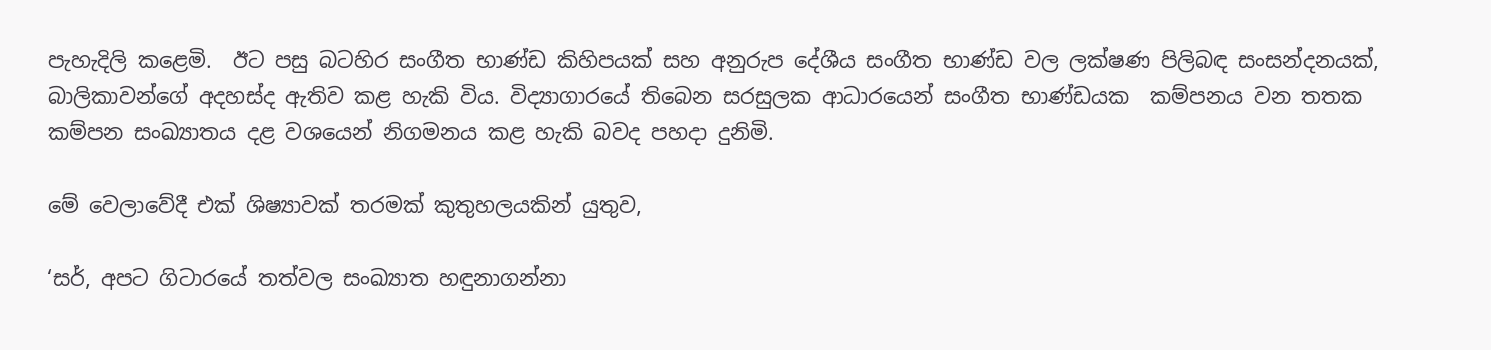පැහැදිලි කළෙමි.  ඊට පසු බටහිර සංගීත භාණ්ඩ කිහිපයක් සහ අනුරුප දේශීය සංගීත භාණ්ඩ වල ලක්ෂණ පිලිබඳ සංසන්දනයක්, බාලිකාවන්ගේ අදහස්ද ඇතිව කළ හැකි විය. විද්‍යාගාරයේ තිබෙන සරසුලක ආධාරයෙන් සංගීත භාණ්ඩයක  කම්පනය වන තතක කම්පන සංඛ්‍යාතය දළ වශයෙන් නිගමනය කළ හැකි බවද පහදා දුනිමි.

මේ වෙලාවේදී එක් ශිෂ්‍යාවක් තරමක් කුතුහලයකින් යුතුව,

‘සර්, අපට ගිටාරයේ තත්වල සංඛ්‍යාත හඳුනාගන්නා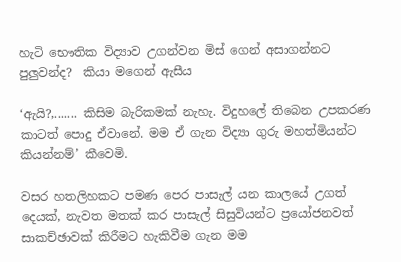හැටි භෞතික විද්‍යාව උගන්වන මිස් ගෙන් අසාගන්නට පුලුවන්ද?  කියා මගෙන් ඇසීය

‘ඇයි?,....... කිසිම බැරිකමක් නැහැ. විදුහලේ තිබෙන උපකරණ කාටත් පොදු ඒවානේ. මම ඒ ගැන විද්‍යා ගුරු මහත්මියන්ට කියන්නම්’ කීවෙමි.

වසර හතලිහකට පමණ පෙර පාසැල් යන කාලයේ උගත් දෙයක්, නැවත මතක්‌ කර පාසැල් සිසුවියන්ට ප්‍රයෝජනවත් සාකච්ඡාවක් කිරීමට හැකිවීම ගැන මම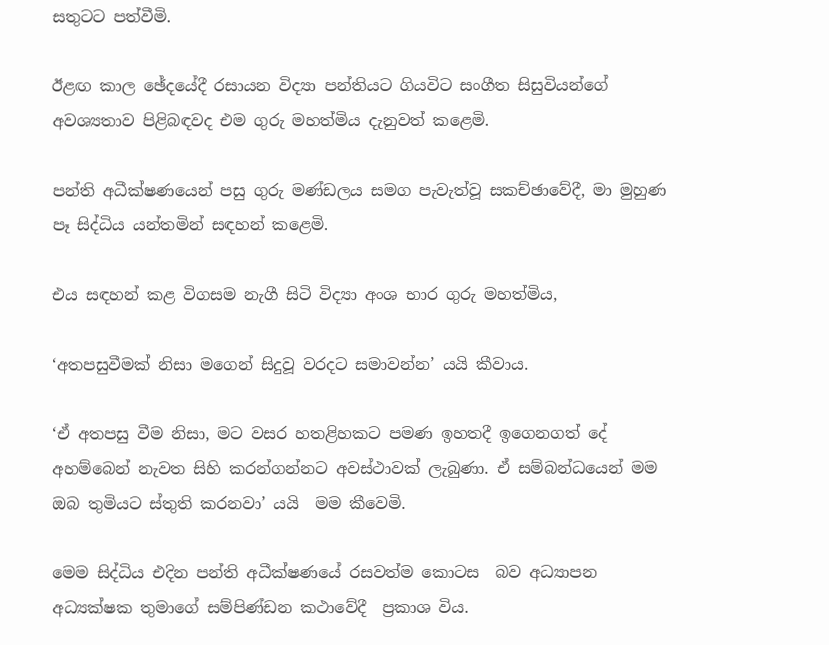සතුටට පත්වීමි.

ඊළඟ කාල ඡේදයේදී රසායන විද්‍යා පන්තියට ගියවිට සංගීත සිසුවියන්ගේ අවශ්‍යතාව පිළිබඳවද එම ගුරු මහත්මිය දැනුවත් කළෙමි.

පන්ති අධීක්ෂණයෙන් පසු ගුරු මණ්ඩලය සමග පැවැත්වූ සකච්ඡාවේදී, මා මුහුණ පෑ සිද්ධිය යන්තමින් සඳහන් කළෙමි.

එය සඳහන් කළ විගසම නැගී සිටි විද්‍යා අංශ භාර ගුරු මහත්මිය,

‘අතපසුවීමක් නිසා මගෙන් සිදුවූ වරදට සමාවන්න’ යයි කීවාය.

‘ඒ අතපසු වීම නිසා, මට වසර හතළිහකට පමණ ඉහතදී ඉගෙනගත් දේ අහම්බෙන් නැවත සිහි කරන්ගන්නට අවස්ථාවක් ලැබුණා. ඒ සම්බන්ධයෙන් මම ඔබ තුමියට ස්තුති කරනවා’ යයි  මම කීවෙමි.

මෙම සිද්ධිය එදින පන්ති අධීක්ෂණයේ රසවත්ම කොටස  බව අධ්‍යාපන අධ්‍යක්ෂක තුමාගේ සම්පිණ්ඩන කථාවේදී  ප්‍රකාශ විය.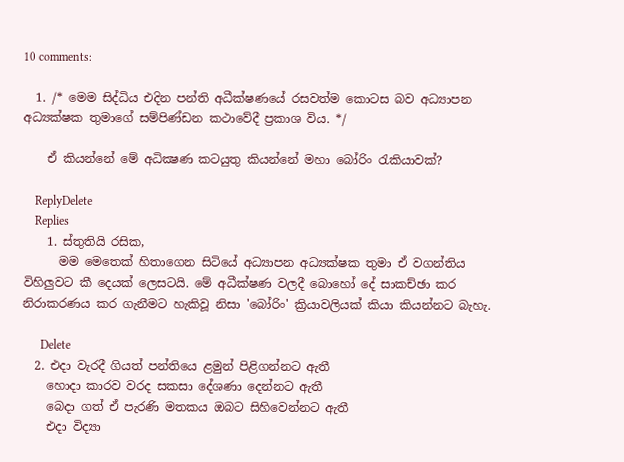10 comments:

  1. /* මෙම සිද්ධිය එදින පන්ති අධීක්ෂණයේ රසවත්ම කොටස බව අධ්‍යාපන අධ්‍යක්ෂක තුමාගේ සම්පිණ්ඩන කථාවේදී ප්‍රකාශ විය. */

    ඒ කියන්නේ මේ අධික්‍ෂණ කටයුතු කියන්නේ මහා බෝරිං රැකියාවක්?

    ReplyDelete
    Replies
    1. ස්තුතියි රසික,
      මම මෙතෙක් හිතාගෙන සිටියේ අධ්‍යාපන අධ්‍යක්ෂක තුමා ඒ වගන්තිය විහිලුවට කී දෙයක් ලෙසටයි. මේ අධීක්ෂණ වලදී බොහෝ දේ සාකච්ඡා කර නිරාකරණය කර ගැනීමට හැකිවූ නිසා 'බෝරිං' ක්‍රියාවලියක් කියා කියන්නට බැහැ.

      Delete
  2. එදා වැරදී ගියත් පන්තියෙ ළමුන් පිළිගන්නට ඇතී
    හොදා කාරව වරද සකසා දේශණා දෙන්නට ඇතී
    බෙදා ගත් ඒ පැරණි මතකය ඔබට සිහිවෙන්නට ඇතී
    එදා විද්‍යා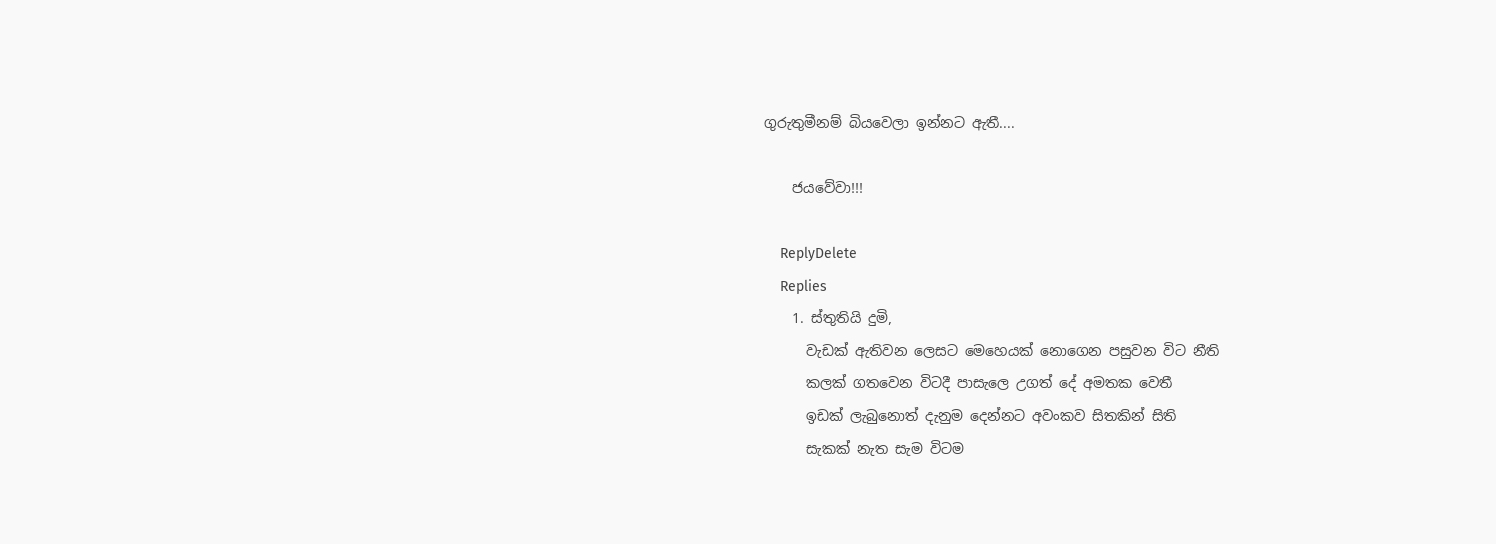ගුරුතුමීනම් බියවෙලා ඉන්නට ඇතී....

    ජයවේවා!!!

    ReplyDelete
    Replies
    1. ස්තුතියි දුමි,
      වැඩක් ඇතිවන ලෙසට මෙහෙයක් නොගෙන පසුවන විට නීති
      කලක් ගතවෙන විටදී පාසැලෙ උගත් දේ අමතක වෙතී
      ඉඩක් ලැබුනොත් දැනුම දෙන්නට අවංකව සිතකින් සිති
      සැකක් නැත සැම විටම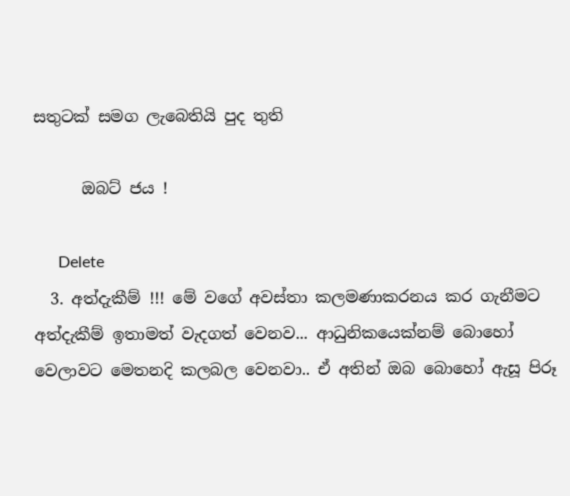සතුටක් සමග ලැබෙතියි පුද තුති

      ඔබට් ජය !

      Delete
  3. අත්දැකීම් !!! මේ වගේ අවස්තා කලමණාකරනය කර ගැනීමට අත්දැකීම් ඉතාමත් වැදගත් වෙනව... ආධුනිකයෙක්නම් බොහෝ වෙලාවට මෙතනදි කලබල වෙනවා.. ඒ අතින් ඔබ බොහෝ ඇසූ පිරූ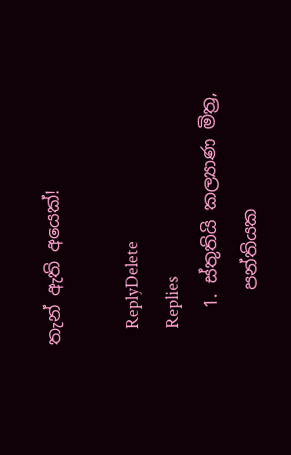තැන් ඇති අයෙක්!

    ReplyDelete
    Replies
    1. ස්තුතියි කල්‍යාණ මිත්‍ර,
      පන්තියක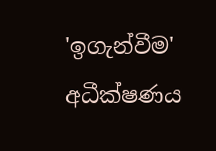'ඉගැන්වීම' අධීක්ෂණය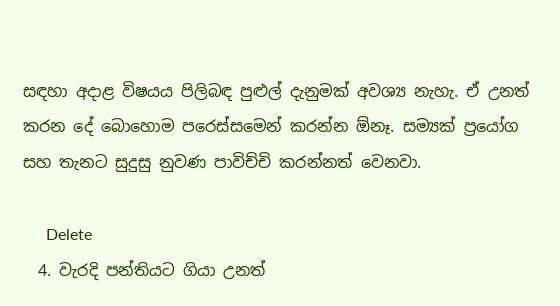සඳහා අදාළ විෂයය පිලිබඳ පුළුල් දැනුමක් අවශ්‍ය නැහැ. ඒ උනත් කරන දේ බොහොම පරෙස්සමෙන් කරන්න ඕනෑ. සම්‍යක් ප්‍රයෝග සහ තැනට සුදුසු නුවණ පාවිච්චි කරන්නත් වෙනවා.

      Delete
  4. වැරදි පන්තියට ගියා උනත්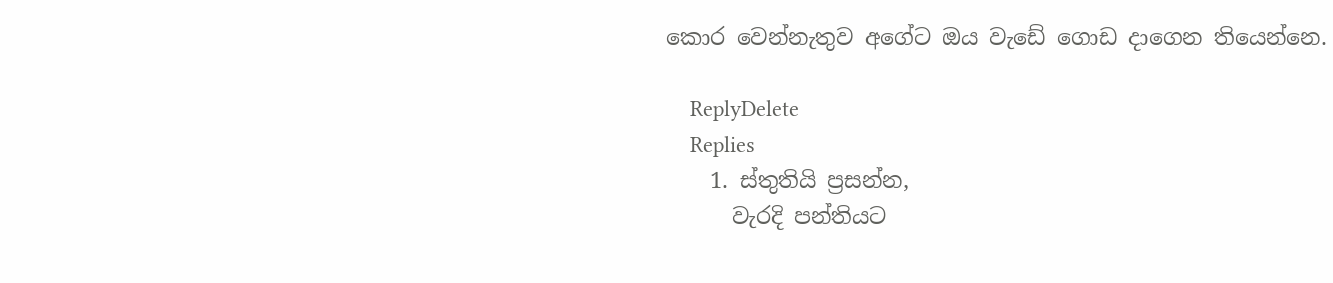කොර වෙන්නැතුව අගේට ඔය වැඩේ ගොඩ දාගෙන තියෙන්නෙ.

    ReplyDelete
    Replies
    1. ස්තුතියි ප්‍රසන්න,
      වැරදි පන්තියට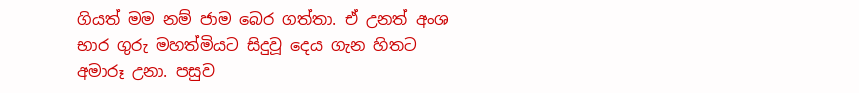ගියත් මම නම් ජාම බෙර ගත්තා. ඒ උනත් අංශ භාර ගුරු මහත්මියට සිදුවූ දෙය ගැන හිතට අමාරූ උනා. පසුව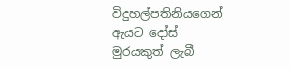විදුහල්පතිනියගෙන් ඇයට දෝස් මුරයකුත් ලැබී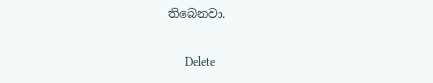තිබෙනවා.

      Delete